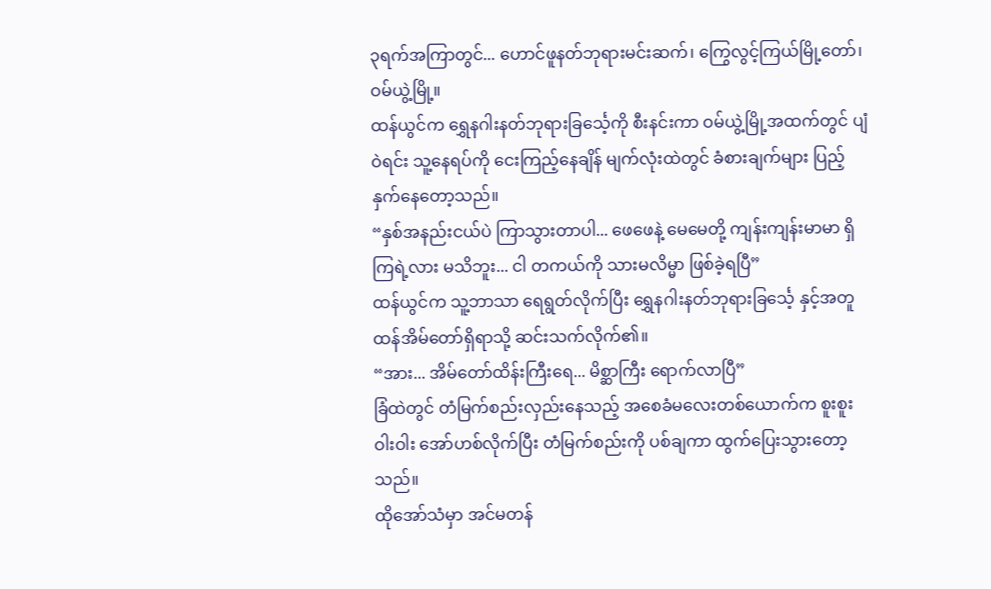၃ရက်အကြာတွင်... ဟောင်ဖူနတ်ဘုရားမင်းဆက်၊ ကြွေလွင့်ကြယ်မြို့တော်၊ ဝမ်ယွဲ့မြို့။
ထန်ယွင်က ရွှေနဂါးနတ်ဘုရားခြင်္သေ့ကို စီးနင်းကာ ဝမ်ယွဲ့မြို့အထက်တွင် ပျံဝဲရင်း သူ့နေရပ်ကို ငေးကြည့်နေချိန် မျက်လုံးထဲတွင် ခံစားချက်များ ပြည့်နှက်နေတော့သည်။
“နှစ်အနည်းငယ်ပဲ ကြာသွားတာပါ... ဖေဖေနဲ့ မေမေတို့ ကျန်းကျန်းမာမာ ရှိကြရဲ့လား မသိဘူး... ငါ တကယ်ကို သားမလိမ္မာ ဖြစ်ခဲ့ရပြီ”
ထန်ယွင်က သူ့ဘာသာ ရေရွတ်လိုက်ပြီး ရွှေနဂါးနတ်ဘုရားခြင်္သေ့ နှင့်အတူ ထန်အိမ်တော်ရှိရာသို့ ဆင်းသက်လိုက်၏။
“အား... အိမ်တော်ထိန်းကြီးရေ... မိစ္ဆာကြီး ရောက်လာပြီ”
ခြံထဲတွင် တံမြက်စည်းလှည်းနေသည့် အစေခံမလေးတစ်ယောက်က စူးစူးဝါးဝါး အော်ဟစ်လိုက်ပြီး တံမြက်စည်းကို ပစ်ချကာ ထွက်ပြေးသွားတော့သည်။
ထိုအော်သံမှာ အင်မတန်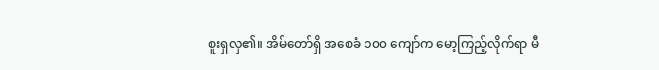စူးရှလှ၏။ အိမ်တော်ရှိ အစေခံ ၁၀၀ ကျော်က မော့ကြည့်လိုက်ရာ မီ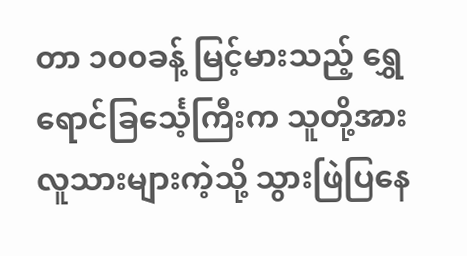တာ ၁၀၀ခန့် မြင့်မားသည့် ရွှေရောင်ခြင်္သေ့ကြီးက သူတို့အား လူသားများကဲ့သို့ သွားဖြဲပြနေ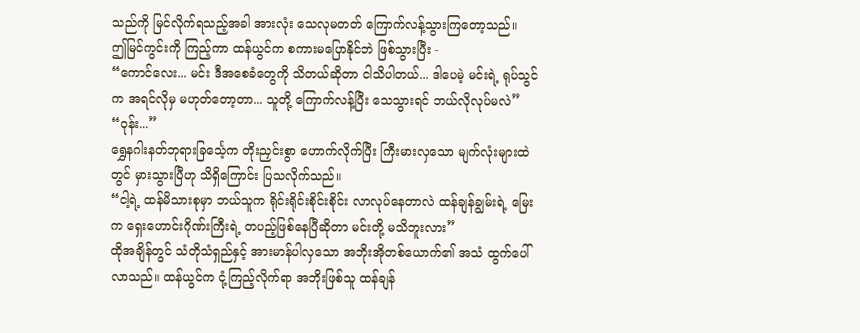သည်ကို မြင်လိုက်ရသည့်အခါ အားလုံး သေလုမတတ် ကြောက်လန့်သွားကြတော့သည်။
ဤမြင်ကွင်းကို ကြည့်ကာ ထန်ယွင်က စကားမပြောနိုင်ဘဲ ဖြစ်သွားပြီး -
“ကောင်လေး... မင်း ဒီအစေခံတွေကို သိတယ်ဆိုတာ ငါသိပါတယ်... ဒါပေမဲ့ မင်းရဲ့ ရုပ်သွင်က အရင်လိုမှ မဟုတ်တော့တာ... သူတို့ ကြောက်လန့်ပြီး သေသွားရင် ဘယ်လိုလုပ်မလဲ”
“ဝုန်း...”
ရွှေနဂါးနတ်ဘုရားခြင်္သေ့က တိုးညှင်းစွာ ဟောက်လိုက်ပြီး ကြီးမားလှသော မျက်လုံးများထဲတွင် မှားသွားပြီဟု သိရှိကြောင်း ပြသလိုက်သည်။
“ငါ့ရဲ့ ထန်မိသားစုမှာ ဘယ်သူက ရိုင်းရိုင်းစိုင်းစိုင်း လာလုပ်နေတာလဲ ထန်ချန်ချွမ်းရဲ့ မြေးက ရှေးဟောင်းဂိုဏ်းကြီးရဲ့ တပည့်ဖြစ်နေပြီဆိုတာ မင်းတို့ မသိဘူးလား”
ထိုအချိန်တွင် သံတိုသံရှည်နှင့် အားမာန်ပါလှသော အဘိုးအိုတစ်ယောက်၏ အသံ ထွက်ပေါ်လာသည်။ ထန်ယွင်က ငုံ့ကြည့်လိုက်ရာ အဘိုးဖြစ်သူ ထန်ချန်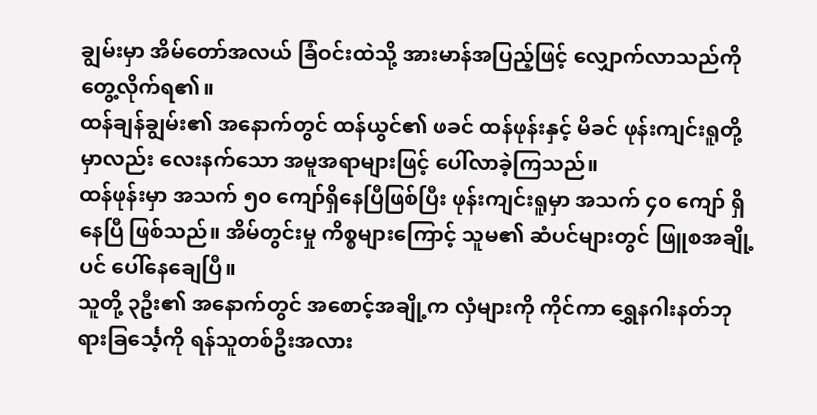ချွမ်းမှာ အိမ်တော်အလယ် ခြံဝင်းထဲသို့ အားမာန်အပြည့်ဖြင့် လျှောက်လာသည်ကို တွေ့လိုက်ရ၏။
ထန်ချန်ချွမ်း၏ အနောက်တွင် ထန်ယွင်၏ ဖခင် ထန်ဖုန်းနှင့် မိခင် ဖုန်းကျင်းရူတို့မှာလည်း လေးနက်သော အမူအရာများဖြင့် ပေါ်လာခဲ့ကြသည်။
ထန်ဖုန်းမှာ အသက် ၅၀ ကျော်ရှိနေပြီဖြစ်ပြီး ဖုန်းကျင်းရူမှာ အသက် ၄၀ ကျော် ရှိနေပြီ ဖြစ်သည်။ အိမ်တွင်းမှု ကိစ္စများကြောင့် သူမ၏ ဆံပင်များတွင် ဖြူစအချို့ပင် ပေါ်နေချေပြီ။
သူတို့ ၃ဦး၏ အနောက်တွင် အစောင့်အချို့က လှံများကို ကိုင်ကာ ရွှေနဂါးနတ်ဘုရားခြင်္သေ့ကို ရန်သူတစ်ဦးအလား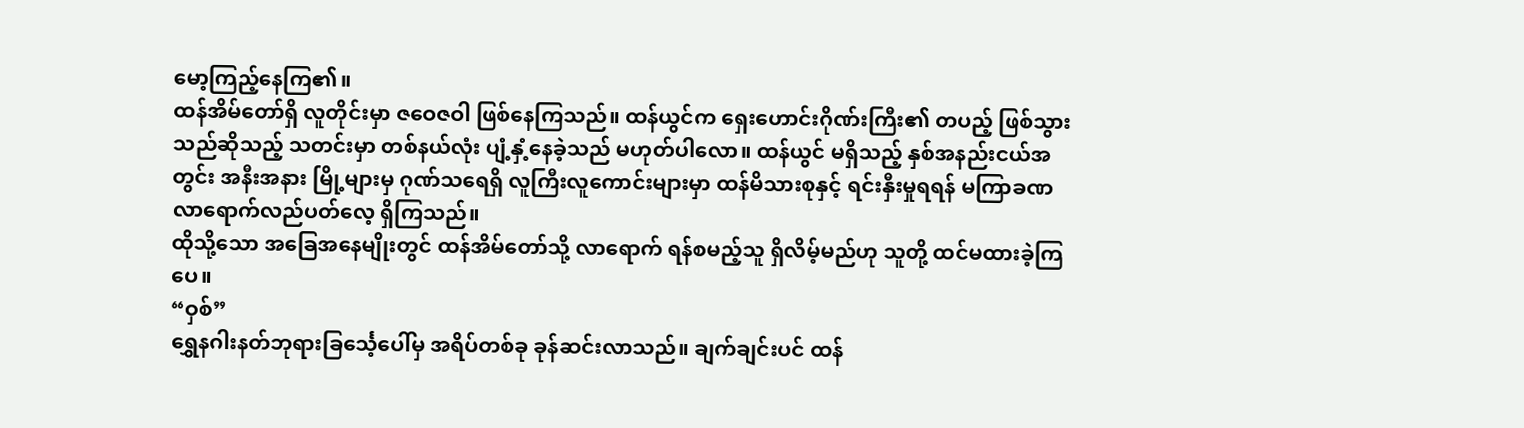မော့ကြည့်နေကြ၏။
ထန်အိမ်တော်ရှိ လူတိုင်းမှာ ဇဝေဇဝါ ဖြစ်နေကြသည်။ ထန်ယွင်က ရှေးဟောင်းဂိုဏ်းကြီး၏ တပည့် ဖြစ်သွားသည်ဆိုသည့် သတင်းမှာ တစ်နယ်လုံး ပျံ့နှံ့နေခဲ့သည် မဟုတ်ပါလော။ ထန်ယွင် မရှိသည့် နှစ်အနည်းငယ်အတွင်း အနီးအနား မြို့များမှ ဂုဏ်သရေရှိ လူကြီးလူကောင်းများမှာ ထန်မိသားစုနှင့် ရင်းနှီးမှုရရန် မကြာခဏ လာရောက်လည်ပတ်လေ့ ရှိကြသည်။
ထိုသို့သော အခြေအနေမျိုးတွင် ထန်အိမ်တော်သို့ လာရောက် ရန်စမည့်သူ ရှိလိမ့်မည်ဟု သူတို့ ထင်မထားခဲ့ကြပေ။
“ဝှစ်”
ရွှေနဂါးနတ်ဘုရားခြင်္သေ့ပေါ်မှ အရိပ်တစ်ခု ခုန်ဆင်းလာသည်။ ချက်ချင်းပင် ထန်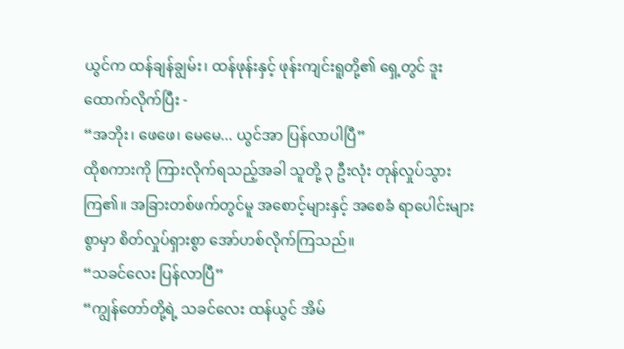ယွင်က ထန်ချန်ချွမ်း၊ ထန်ဖုန်းနှင့် ဖုန်းကျင်းရူတို့၏ ရှေ့တွင် ဒူးထောက်လိုက်ပြီး -
“အဘိုး၊ ဖေဖေ၊ မေမေ... ယွင်အာ ပြန်လာပါပြီ”
ထိုစကားကို ကြားလိုက်ရသည့်အခါ သူတို့ ၃ ဦးလုံး တုန်လှုပ်သွားကြ၏။ အခြားတစ်ဖက်တွင်မူ အစောင့်များနှင့် အစေခံ ရာပေါင်းများစွာမှာ စိတ်လှုပ်ရှားစွာ အော်ဟစ်လိုက်ကြသည်။
“သခင်လေး ပြန်လာပြီ”
“ကျွန်တော်တို့ရဲ့ သခင်လေး ထန်ယွင် အိမ်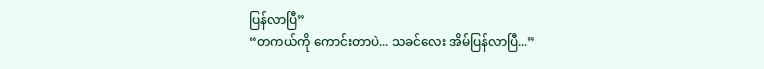ပြန်လာပြီ”
“တကယ်ကို ကောင်းတာပဲ... သခင်လေး အိမ်ပြန်လာပြီ...”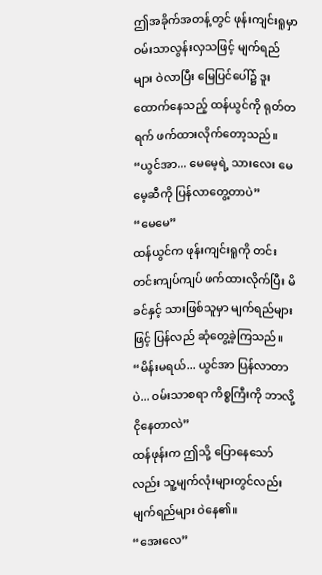ဤအခိုက်အတန့်တွင် ဖုန်းကျင်းရူမှာ ဝမ်းသာလွန်းလှသဖြင့် မျက်ရည်များ ဝဲလာပြီး မြေပြင်ပေါ်၌ ဒူးထောက်နေသည့် ထန်ယွင်ကို ရုတ်တရက် ဖက်ထားလိုက်တော့သည်။
“ယွင်အာ... မေမေ့ရဲ့ သားလေး မေမေ့ဆီကို ပြန်လာတွေ့တာပဲ”
“မေမေ”
ထန်ယွင်က ဖုန်းကျင်းရူကို တင်းတင်းကျပ်ကျပ် ဖက်ထားလိုက်ပြီး မိခင်နှင့် သားဖြစ်သူမှာ မျက်ရည်များဖြင့် ပြန်လည် ဆုံတွေ့ခဲ့ကြသည်။
“မိန်းမရယ်... ယွင်အာ ပြန်လာတာပဲ... ဝမ်းသာစရာ ကိစ္စကြီးကို ဘာလို့ ငိုနေတာလဲ”
ထန်ဖုန်းက ဤသို့ ပြောနေသော်လည်း သူ့မျက်လုံးများတွင်လည်း မျက်ရည်များ ဝဲနေ၏။
“အေးလေ”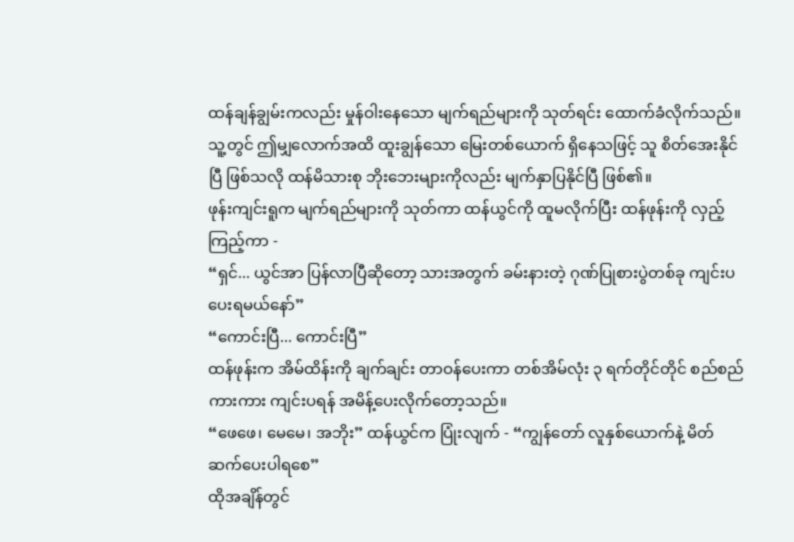ထန်ချန်ချွမ်းကလည်း မှုန်ဝါးနေသော မျက်ရည်များကို သုတ်ရင်း ထောက်ခံလိုက်သည်။
သူ့တွင် ဤမျှလောက်အထိ ထူးချွန်သော မြေးတစ်ယောက် ရှိနေသဖြင့် သူ စိတ်အေးနိုင်ပြီ ဖြစ်သလို ထန်မိသားစု ဘိုးဘေးများကိုလည်း မျက်နှာပြနိုင်ပြီ ဖြစ်၏။
ဖုန်းကျင်းရူက မျက်ရည်များကို သုတ်ကာ ထန်ယွင်ကို ထူမလိုက်ပြီး ထန်ဖုန်းကို လှည့်ကြည့်ကာ -
“ရှင်... ယွင်အာ ပြန်လာပြီဆိုတော့ သားအတွက် ခမ်းနားတဲ့ ဂုဏ်ပြုစားပွဲတစ်ခု ကျင်းပပေးရမယ်နော်”
“ကောင်းပြီ... ကောင်းပြီ”
ထန်ဖုန်းက အိမ်ထိန်းကို ချက်ချင်း တာဝန်ပေးကာ တစ်အိမ်လုံး ၃ ရက်တိုင်တိုင် စည်စည်ကားကား ကျင်းပရန် အမိန့်ပေးလိုက်တော့သည်။
“ဖေဖေ၊ မေမေ၊ အဘိုး” ထန်ယွင်က ပြုံးလျက် - “ကျွန်တော် လူနှစ်ယောက်နဲ့ မိတ်ဆက်ပေးပါရစေ”
ထိုအချိန်တွင်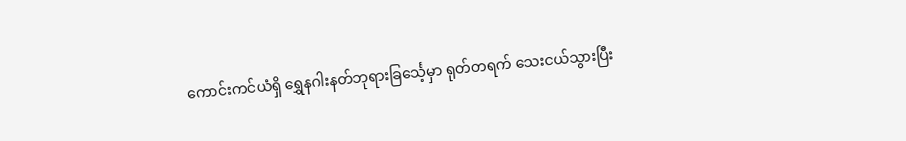ကောင်းကင်ယံရှိ ရွှေနဂါးနတ်ဘုရားခြင်္သေ့မှာ ရုတ်တရက် သေးငယ်သွားပြီး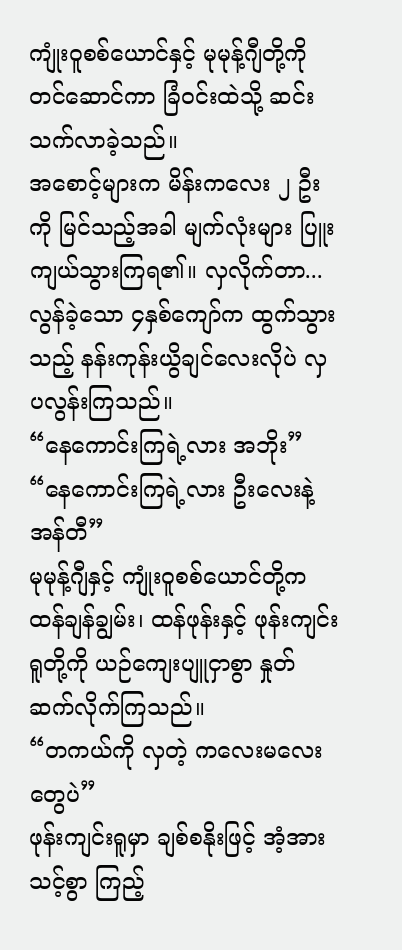ကျုံးဝူစစ်ယောင်နှင့် မုမုန့်ဂျီတို့ကို တင်ဆောင်ကာ ခြံဝင်းထဲသို့ ဆင်းသက်လာခဲ့သည်။
အစောင့်များက မိန်းကလေး ၂ ဦးကို မြင်သည့်အခါ မျက်လုံးများ ပြူးကျယ်သွားကြရ၏။ လှလိုက်တာ... လွန်ခဲ့သော ၄နှစ်ကျော်က ထွက်သွားသည့် နန်းကုန်းယွိချင်လေးလိုပဲ လှပလွန်းကြသည်။
“နေကောင်းကြရဲ့လား အဘိုး”
“နေကောင်းကြရဲ့လား ဦးလေးနဲ့ အန်တီ”
မုမုန့်ဂျီနှင့် ကျုံးဝူစစ်ယောင်တို့က ထန်ချန်ချွမ်း၊ ထန်ဖုန်းနှင့် ဖုန်းကျင်းရူတို့ကို ယဉ်ကျေးပျူငှာစွာ နှုတ်ဆက်လိုက်ကြသည်။
“တကယ်ကို လှတဲ့ ကလေးမလေးတွေပဲ”
ဖုန်းကျင်းရူမှာ ချစ်စနိုးဖြင့် အံ့အားသင့်စွာ ကြည့်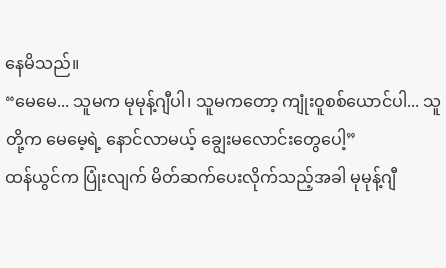နေမိသည်။
“မေမေ... သူမက မုမုန့်ဂျီပါ၊ သူမကတော့ ကျုံးဝူစစ်ယောင်ပါ... သူတို့က မေမေ့ရဲ့ နောင်လာမယ့် ချွေးမလောင်းတွေပေါ့”
ထန်ယွင်က ပြုံးလျက် မိတ်ဆက်ပေးလိုက်သည့်အခါ မုမုန့်ဂျီ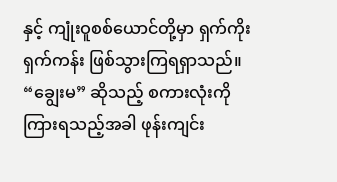နှင့် ကျုံးဝူစစ်ယောင်တို့မှာ ရှက်ကိုးရှက်ကန်း ဖြစ်သွားကြရရှာသည်။
“ချွေးမ” ဆိုသည့် စကားလုံးကို ကြားရသည့်အခါ ဖုန်းကျင်း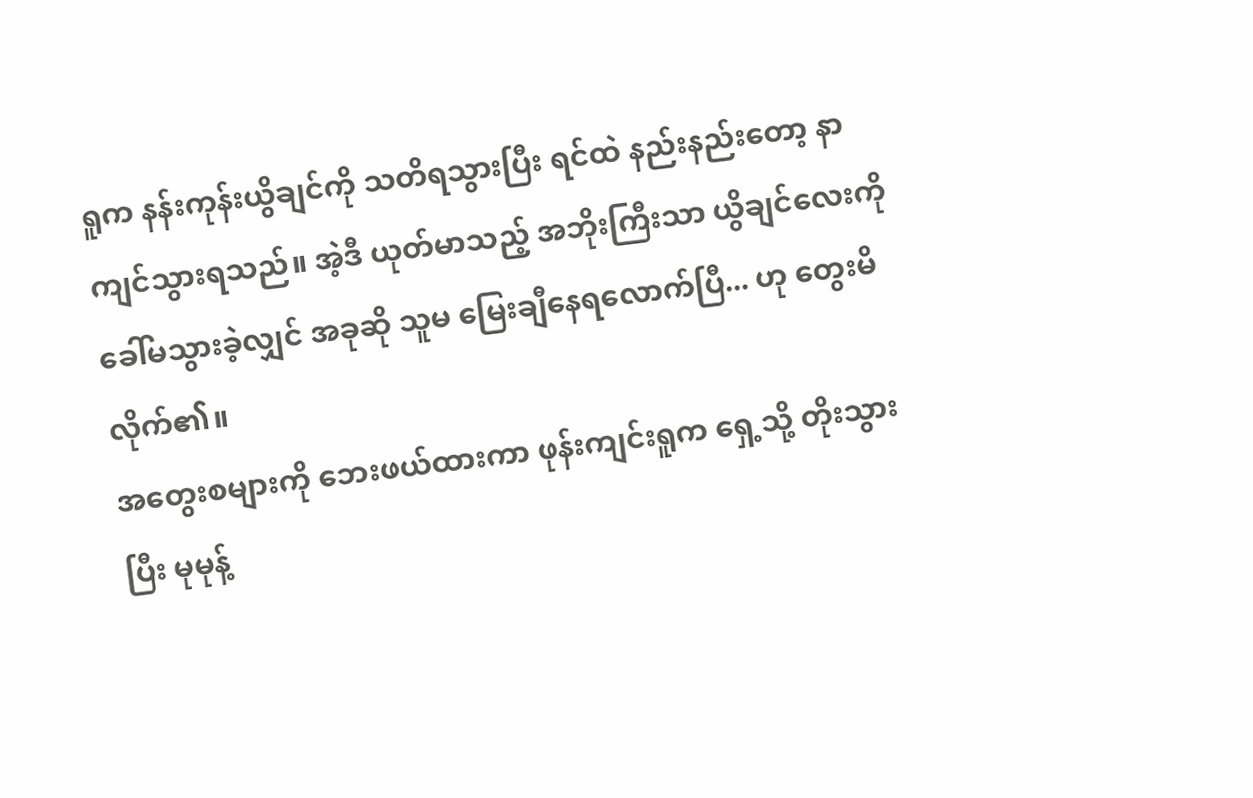ရူက နန်းကုန်းယွိချင်ကို သတိရသွားပြီး ရင်ထဲ နည်းနည်းတော့ နာကျင်သွားရသည်။ အဲ့ဒီ ယုတ်မာသည့် အဘိုးကြီးသာ ယွိချင်လေးကို ခေါ်မသွားခဲ့လျှင် အခုဆို သူမ မြေးချီနေရလောက်ပြီ... ဟု တွေးမိလိုက်၏။
အတွေးစများကို ဘေးဖယ်ထားကာ ဖုန်းကျင်းရူက ရှေ့သို့ တိုးသွားပြီး မုမုန့်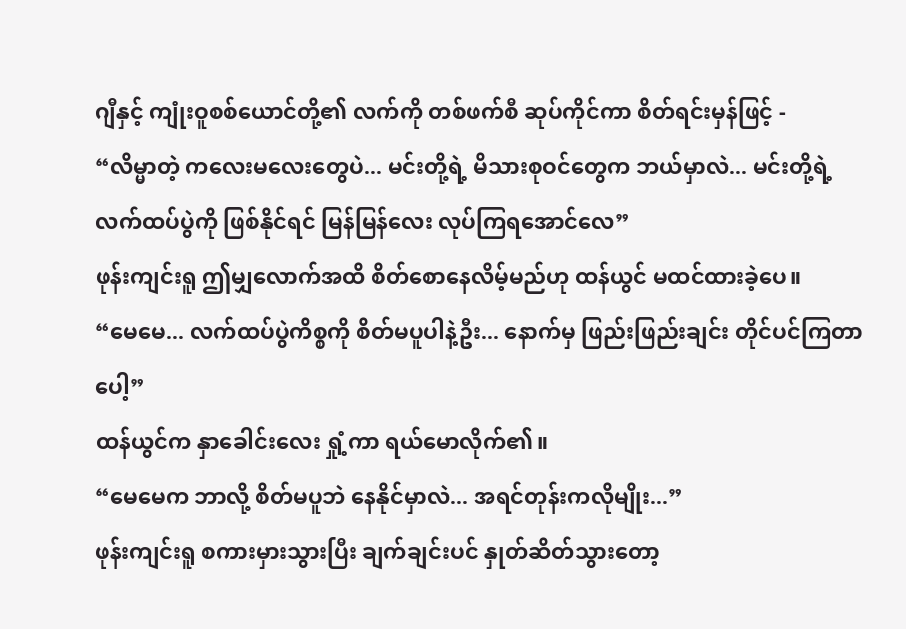ဂျီနှင့် ကျုံးဝူစစ်ယောင်တို့၏ လက်ကို တစ်ဖက်စီ ဆုပ်ကိုင်ကာ စိတ်ရင်းမှန်ဖြင့် -
“လိမ္မာတဲ့ ကလေးမလေးတွေပဲ... မင်းတို့ရဲ့ မိသားစုဝင်တွေက ဘယ်မှာလဲ... မင်းတို့ရဲ့ လက်ထပ်ပွဲကို ဖြစ်နိုင်ရင် မြန်မြန်လေး လုပ်ကြရအောင်လေ”
ဖုန်းကျင်းရူ ဤမျှလောက်အထိ စိတ်စောနေလိမ့်မည်ဟု ထန်ယွင် မထင်ထားခဲ့ပေ။
“မေမေ... လက်ထပ်ပွဲကိစ္စကို စိတ်မပူပါနဲ့ဦး... နောက်မှ ဖြည်းဖြည်းချင်း တိုင်ပင်ကြတာပေါ့”
ထန်ယွင်က နှာခေါင်းလေး ရှုံ့ကာ ရယ်မောလိုက်၏။
“မေမေက ဘာလို့ စိတ်မပူဘဲ နေနိုင်မှာလဲ... အရင်တုန်းကလိုမျိုး...”
ဖုန်းကျင်းရူ စကားမှားသွားပြီး ချက်ချင်းပင် နှုတ်ဆိတ်သွားတော့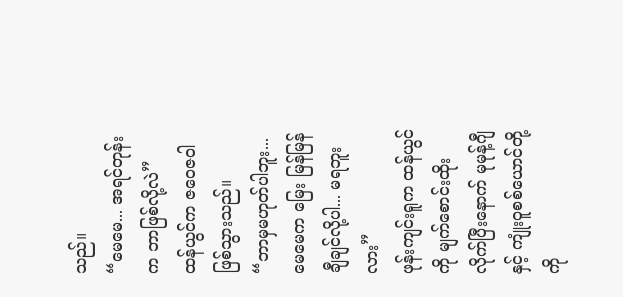သည်။
“မေမေ... အရင်တုန်းက ဘာဖြစ်လို့လဲ”
ထန်ယွင်က ဇဝေဇဝါ ဖြစ်သွားသည်။
“ဘာမှမဟုတ်ပါဘူး... မေမေက မြေး မြန်မြန် ချီချင်လို့ပါ... မရဘူးလား”
ဖုန်းကျင်းရူက ထန်ယွင်ကို မျက်စောင်းထိုးလိုက်ပြီးနောက် မုမုန့်ဂျီနှင့် ကျုံးဝူစစ်ယောင်တို့ကို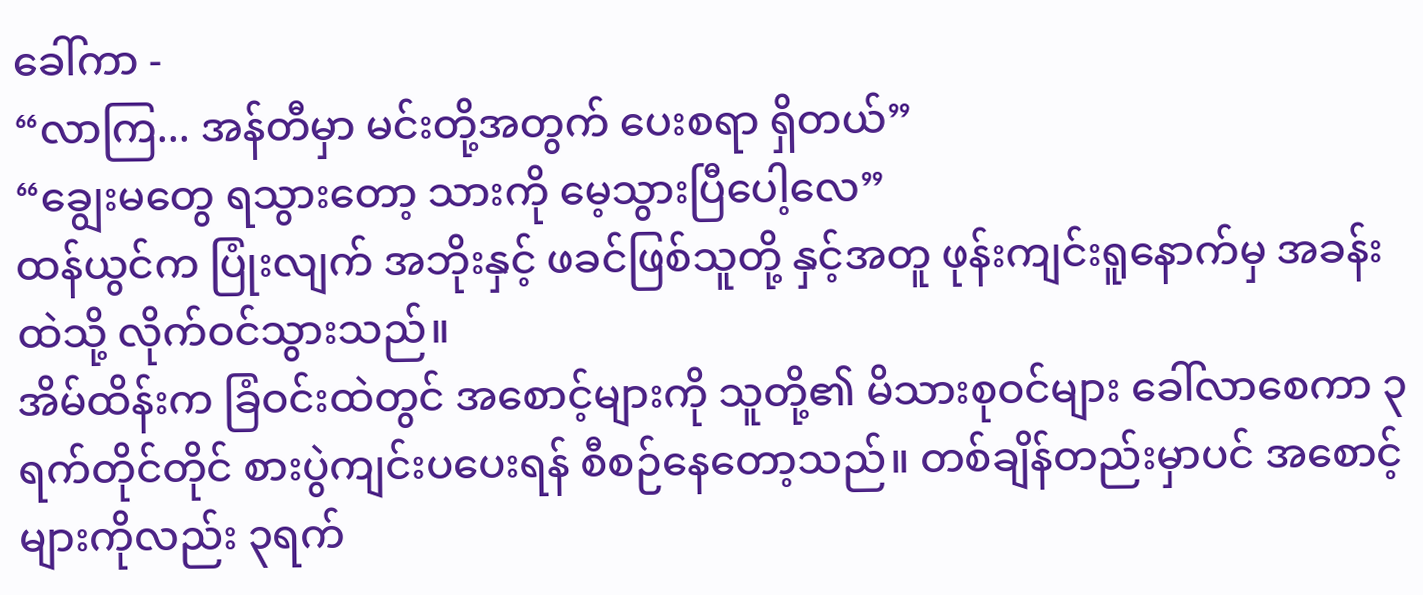ခေါ်ကာ -
“လာကြ... အန်တီမှာ မင်းတို့အတွက် ပေးစရာ ရှိတယ်”
“ချွေးမတွေ ရသွားတော့ သားကို မေ့သွားပြီပေါ့လေ”
ထန်ယွင်က ပြုံးလျက် အဘိုးနှင့် ဖခင်ဖြစ်သူတို့ နှင့်အတူ ဖုန်းကျင်းရူနောက်မှ အခန်းထဲသို့ လိုက်ဝင်သွားသည်။
အိမ်ထိန်းက ခြံဝင်းထဲတွင် အစောင့်များကို သူတို့၏ မိသားစုဝင်များ ခေါ်လာစေကာ ၃ ရက်တိုင်တိုင် စားပွဲကျင်းပပေးရန် စီစဉ်နေတော့သည်။ တစ်ချိန်တည်းမှာပင် အစောင့်များကိုလည်း ၃ရက်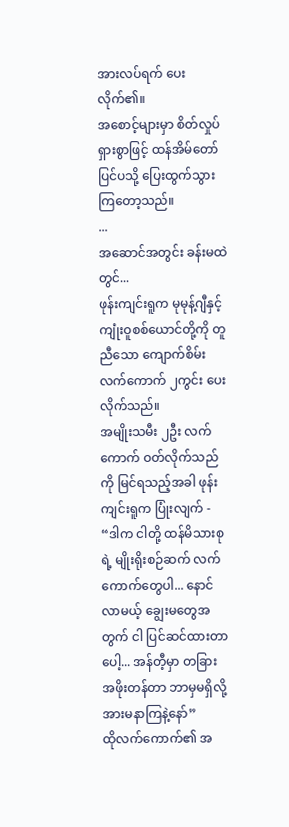အားလပ်ရက် ပေးလိုက်၏။
အစောင့်များမှာ စိတ်လှုပ်ရှားစွာဖြင့် ထန်အိမ်တော်ပြင်ပသို့ ပြေးထွက်သွားကြတော့သည်။
...
အဆောင်အတွင်း ခန်းမထဲတွင်...
ဖုန်းကျင်းရူက မုမုန့်ဂျီနှင့် ကျုံးဝူစစ်ယောင်တို့ကို တူညီသော ကျောက်စိမ်း လက်ကောက် ၂ကွင်း ပေးလိုက်သည်။
အမျိုးသမီး ၂ဦး လက်ကောက် ဝတ်လိုက်သည်ကို မြင်ရသည့်အခါ ဖုန်းကျင်းရူက ပြုံးလျက် -
“ဒါက ငါတို့ ထန်မိသားစုရဲ့ မျိုးရိုးစဉ်ဆက် လက်ကောက်တွေပါ... နောင်လာမယ့် ချွေးမတွေအတွက် ငါ ပြင်ဆင်ထားတာပေါ့... အန်တီ့မှာ တခြား အဖိုးတန်တာ ဘာမှမရှိလို့ အားမနာကြနဲ့နော်”
ထိုလက်ကောက်၏ အ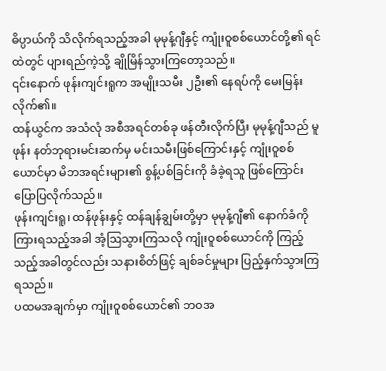ဓိပ္ပာယ်ကို သိလိုက်ရသည့်အခါ မုမုန့်ဂျီနှင့် ကျုံးဝူစစ်ယောင်တို့၏ ရင်ထဲတွင် ပျားရည်ကဲ့သို့ ချိုမြိန်သွားကြတော့သည်။
၎င်းနောက် ဖုန်းကျင်းရူက အမျိုးသမီး ၂ဦး၏ နေရပ်ကို မေးမြန်းလိုက်၏။
ထန်ယွင်က အသံလုံ အစီအရင်တစ်ခု ဖန်တီးလိုက်ပြီး မုမုန့်ဂျီသည် မူဖုန်း နတ်ဘုရားမင်းဆက်မှ မင်းသမီးဖြစ်ကြောင်းနှင့် ကျုံးဝူစစ်ယောင်မှာ မိဘအရင်းများ၏ စွန့်ပစ်ခြင်းကို ခံခဲ့ရသူ ဖြစ်ကြောင်း ပြောပြလိုက်သည်။
ဖုန်းကျင်းရူ၊ ထန်ဖုန်းနှင့် ထန်ချန်ချွမ်းတို့မှာ မုမုန့်ဂျီ၏ နောက်ခံကို ကြားရသည့်အခါ အံ့ဩသွားကြသလို ကျုံးဝူစစ်ယောင်ကို ကြည့်သည့်အခါတွင်လည်း သနားစိတ်ဖြင့် ချစ်ခင်မှုများ ပြည့်နှက်သွားကြရသည်။
ပထမအချက်မှာ ကျုံးဝူစစ်ယောင်၏ ဘဝအ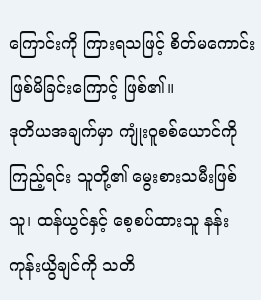ကြောင်းကို ကြားရသဖြင့် စိတ်မကောင်း ဖြစ်မိခြင်းကြောင့် ဖြစ်၏။
ဒုတိယအချက်မှာ ကျုံးဝူစစ်ယောင်ကို ကြည့်ရင်း သူတို့၏ မွေးစားသမီးဖြစ်သူ၊ ထန်ယွင်နှင့် စေ့စပ်ထားသူ နန်းကုန်းယွိချင်ကို သတိ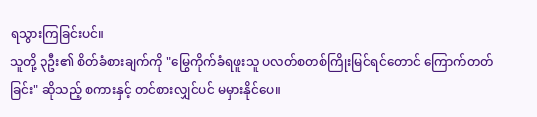ရသွားကြခြင်းပင်။
သူတို့ ၃ဦး၏ စိတ်ခံစားချက်ကို "မြွေကိုက်ခံရဖူးသူ ပလတ်စတစ်ကြိုးမြင်ရင်တောင် ကြောက်တတ်ခြင်း" ဆိုသည့် စကားနှင့် တင်စားလျှင်ပင် မမှားနိုင်ပေ။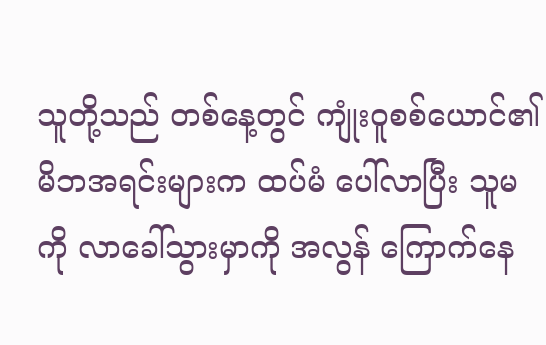သူတို့သည် တစ်နေ့တွင် ကျုံးဝူစစ်ယောင်၏ မိဘအရင်းများက ထပ်မံ ပေါ်လာပြီး သူမကို လာခေါ်သွားမှာကို အလွန် ကြောက်နေ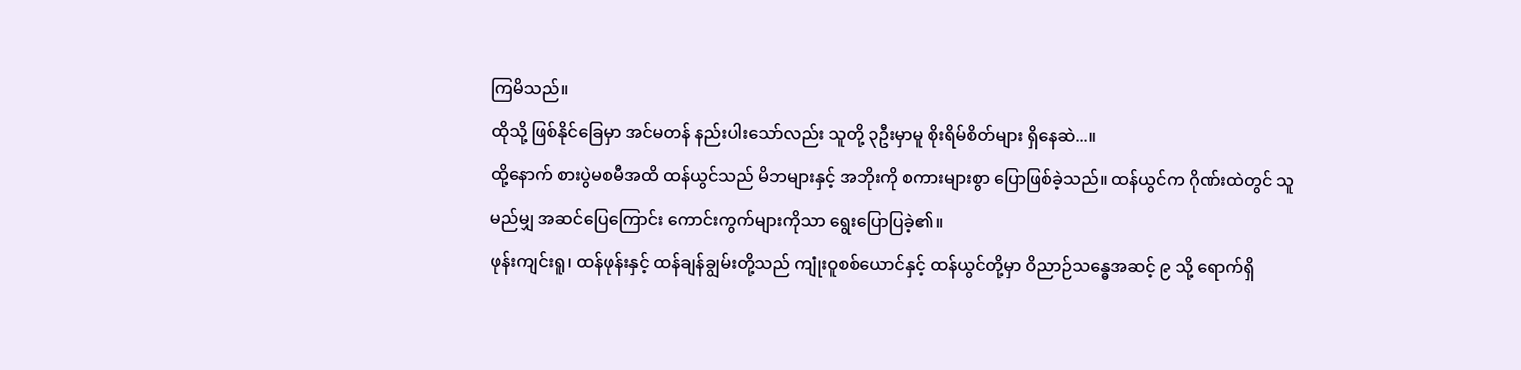ကြမိသည်။
ထိုသို့ ဖြစ်နိုင်ခြေမှာ အင်မတန် နည်းပါးသော်လည်း သူတို့ ၃ဦးမှာမူ စိုးရိမ်စိတ်များ ရှိနေဆဲ...။
ထို့နောက် စားပွဲမစမီအထိ ထန်ယွင်သည် မိဘများနှင့် အဘိုးကို စကားများစွာ ပြောဖြစ်ခဲ့သည်။ ထန်ယွင်က ဂိုဏ်းထဲတွင် သူ မည်မျှ အဆင်ပြေကြောင်း ကောင်းကွက်များကိုသာ ရွေးပြောပြခဲ့၏။
ဖုန်းကျင်းရူ၊ ထန်ဖုန်းနှင့် ထန်ချန်ချွမ်းတို့သည် ကျုံးဝူစစ်ယောင်နှင့် ထန်ယွင်တို့မှာ ဝိညာဉ်သန္ဓေအဆင့် ၉ သို့ ရောက်ရှိ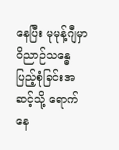နေပြီး မုမုန့်ဂျီမှာ ဝိညာဉ်သန္ဓေ ပြည့်စုံခြင်းအဆင့်သို့ ရောက်နေ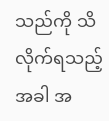သည်ကို သိလိုက်ရသည့်အခါ အ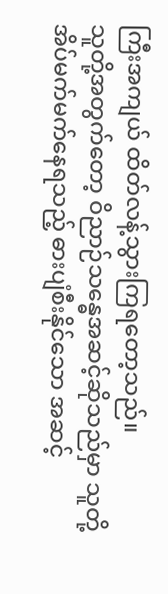ကြီးအကျယ် ထိတ်လန့်သွားကြရတော့သည်။
သူတို့အတွက်တော့ ဝိညာဉ်သန္ဓေအဆင့်ဆိုသည်မှာ သူတို့ အိပ်မက်မက်နေရသည့် ဓားပျံစီးနိုင်သော အဆင့်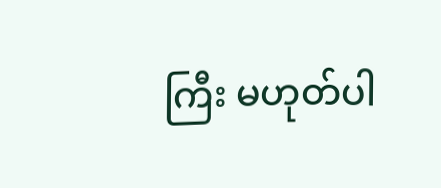ကြီး မဟုတ်ပါ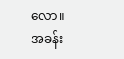လော။
အခန်း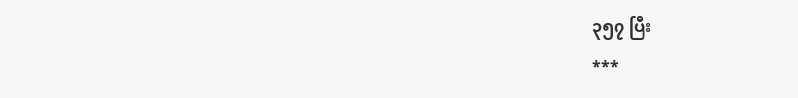၃၅၇ ပြီး
***